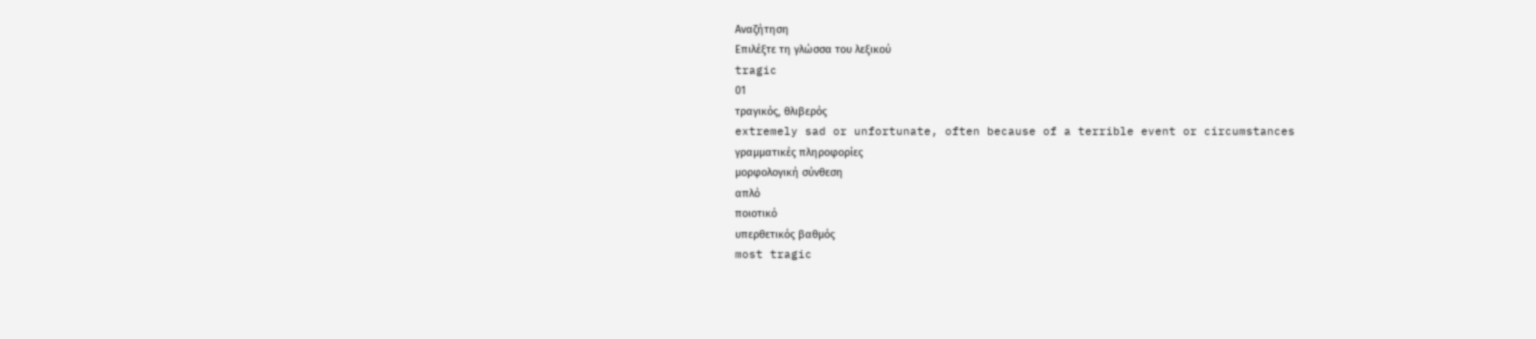Αναζήτηση
Επιλέξτε τη γλώσσα του λεξικού
tragic
01
τραγικός, θλιβερός
extremely sad or unfortunate, often because of a terrible event or circumstances
γραμματικές πληροφορίες
μορφολογική σύνθεση
απλό
ποιοτικό
υπερθετικός βαθμός
most tragic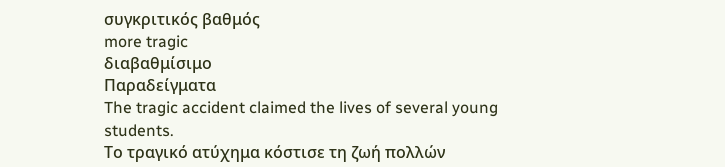συγκριτικός βαθμός
more tragic
διαβαθμίσιμο
Παραδείγματα
The tragic accident claimed the lives of several young students.
Το τραγικό ατύχημα κόστισε τη ζωή πολλών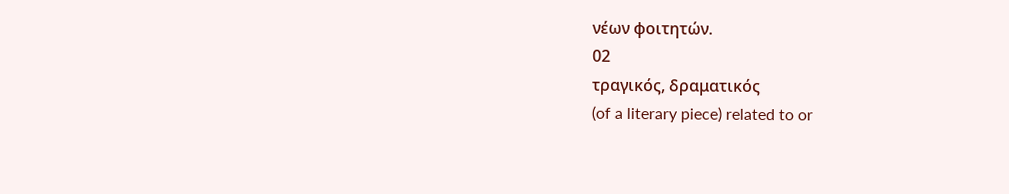νέων φοιτητών.
02
τραγικός, δραματικός
(of a literary piece) related to or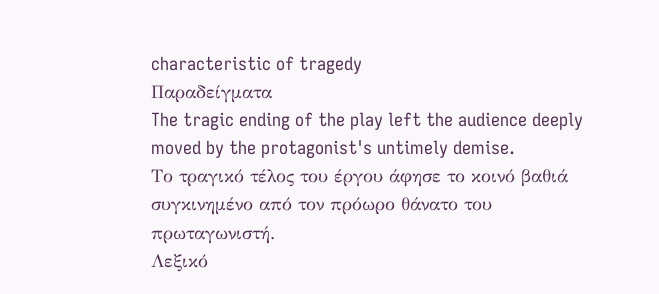characteristic of tragedy
Παραδείγματα
The tragic ending of the play left the audience deeply moved by the protagonist's untimely demise.
Το τραγικό τέλος του έργου άφησε το κοινό βαθιά συγκινημένο από τον πρόωρο θάνατο του πρωταγωνιστή.
Λεξικό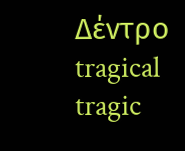Δέντρο
tragical
tragic